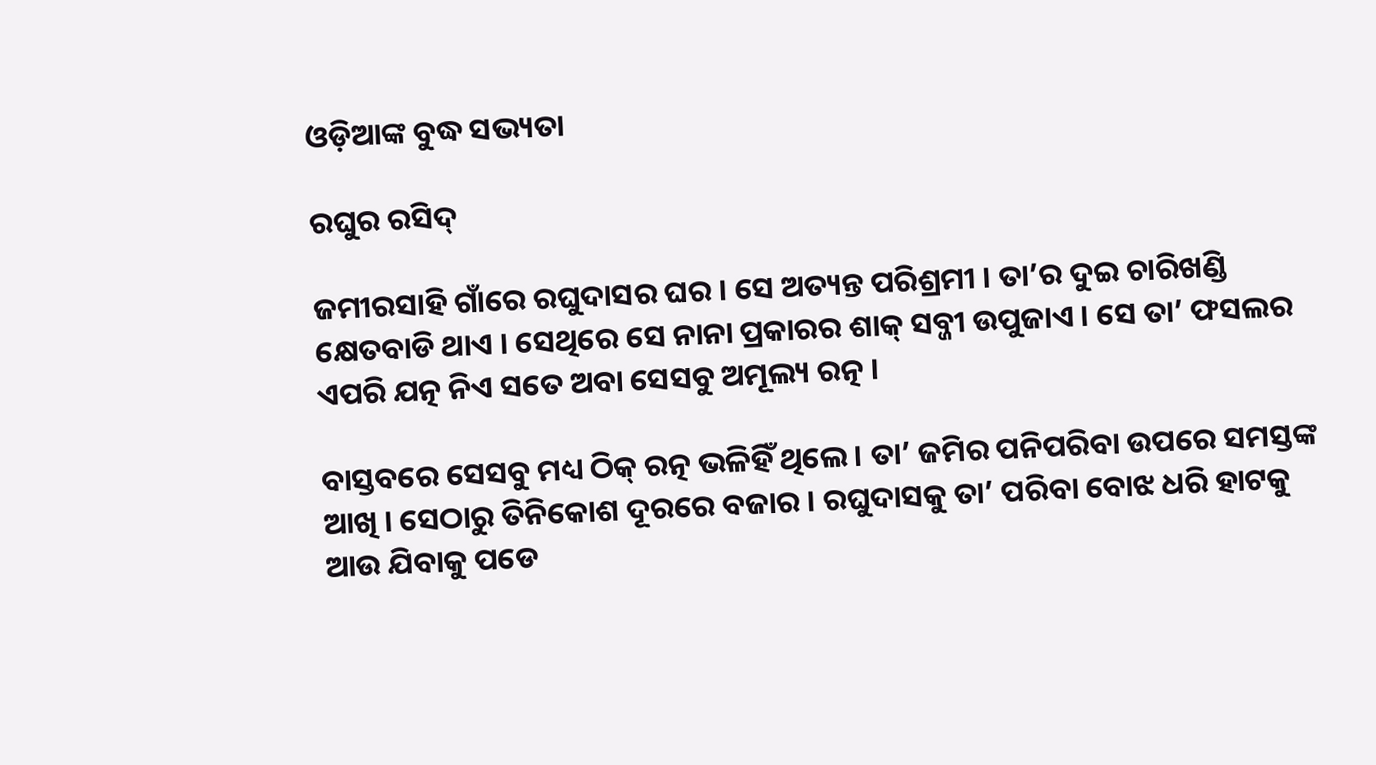ଓଡ଼ିଆଙ୍କ ବୁଦ୍ଧ ସଭ୍ୟତା

ରଘୁର ରସିଦ୍

ଜମୀରସାହି ଗାଁରେ ରଘୁଦାସର ଘର । ସେ ଅତ୍ୟନ୍ତ ପରିଶ୍ରମୀ । ତା’ର ଦୁଇ ଚାରିଖଣ୍ଡି କ୍ଷେତବାଡି ଥାଏ । ସେଥିରେ ସେ ନାନା ପ୍ରକାରର ଶାକ୍ ସବ୍ଜୀ ଉପୁଜାଏ । ସେ ତା’ ଫସଲର ଏପରି ଯତ୍ନ ନିଏ ସତେ ଅବା ସେସବୁ ଅମୂଲ୍ୟ ରତ୍ନ ।

ବାସ୍ତବରେ ସେସବୁ ମଧ୍ୟ ଠିକ୍ ରତ୍ନ ଭଳିହିଁ ଥିଲେ । ତା’ ଜମିର ପନିପରିବା ଉପରେ ସମସ୍ତଙ୍କ ଆଖି । ସେଠାରୁ ତିନିକୋଶ ଦୂରରେ ବଜାର । ରଘୁଦାସକୁ ତା’ ପରିବା ବୋଝ ଧରି ହାଟକୁ ଆଉ ଯିବାକୁ ପଡେ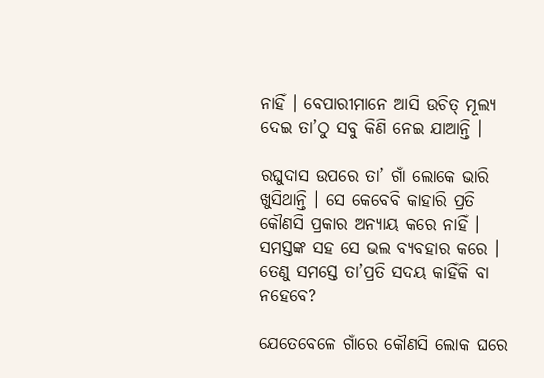ନାହିଁ । ବେପାରୀମାନେ ଆସି ଉଚିତ୍ ମୂଲ୍ୟ ଦେଇ ତା’ଠୁ ସବୁ କିଣି ନେଇ ଯାଆନ୍ତି ।

ରଘୁଦାସ ଉପରେ ତା’ ଗାଁ ଲୋକେ ଭାରି ଖୁସିଥାନ୍ତି । ସେ କେବେବି କାହାରି ପ୍ରତି କୌଣସି ପ୍ରକାର ଅନ୍ୟାୟ କରେ ନାହିଁ । ସମସ୍ତଙ୍କ ସହ ସେ ଭଲ ବ୍ୟବହାର କରେ । ତେଣୁ ସମସ୍ତେ ତା’ପ୍ରତି ସଦୟ କାହିଁକି ବା ନହେବେ?

ଯେତେବେଳେ ଗାଁରେ କୌଣସି ଲୋକ ଘରେ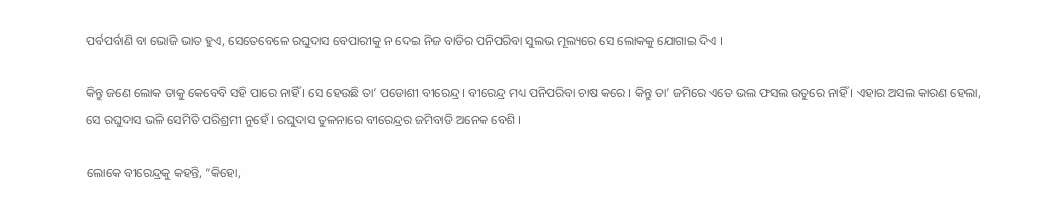ପର୍ବପର୍ବାଣି ବା ଭୋଜି ଭାତ ହୁଏ, ସେତେବେଳେ ରଘୁଦାସ ବେପାରୀକୁ ନ ଦେଇ ନିଜ ବାଡିର ପନିପରିବା ସୁଲଭ ମୂଲ୍ୟରେ ସେ ଲୋକକୁ ଯୋଗାଇ ଦିଏ ।

କିନ୍ତୁ ଜଣେ ଲୋକ ତାକୁ କେବେବି ସହି ପାରେ ନାହିଁ । ସେ ହେଉଛି ତା’ ପଡୋଶୀ ବୀରେନ୍ଦ୍ର । ବୀରେନ୍ଦ୍ର ମଧ୍ୟ ପନିପରିବା ଚାଷ କରେ । କିନ୍ତୁ ତା’ ଜମିରେ ଏତେ ଭଲ ଫସଲ ଉତୁରେ ନାହିଁ । ଏହାର ଅସଲ କାରଣ ହେଲା, ସେ ରଘୁଦାସ ଭଳି ସେମିତି ପରିଶ୍ରମୀ ନୁହେଁ । ରଘୁଦାସ ତୁଳନାରେ ବୀରେନ୍ଦ୍ରର ଜମିବାଡି ଅନେକ ବେଶି ।

ଲୋକେ ବୀରେନ୍ଦ୍ରକୁ କହନ୍ତି, “କିହୋ,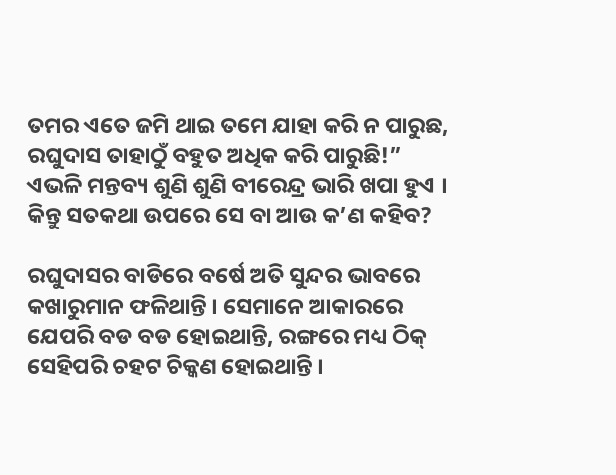ତମର ଏତେ ଜମି ଥାଇ ତମେ ଯାହା କରି ନ ପାରୁଛ, ରଘୁଦାସ ତାହାଠୁଁ ବହୁତ ଅଧିକ କରି ପାରୁଛି!” ଏଭଳି ମନ୍ତବ୍ୟ ଶୁଣି ଶୁଣି ବୀରେନ୍ଦ୍ର ଭାରି ଖପା ହୁଏ । କିନ୍ତୁ ସତକଥା ଉପରେ ସେ ବା ଆଉ କ’ଣ କହିବ?

ରଘୁଦାସର ବାଡିରେ ବର୍ଷେ ଅତି ସୁନ୍ଦର ଭାବରେ କଖାରୁମାନ ଫଳିଥାନ୍ତି । ସେମାନେ ଆକାରରେ ଯେପରି ବଡ ବଡ ହୋଇଥାନ୍ତି, ରଙ୍ଗରେ ମଧ୍ୟ ଠିକ୍ ସେହିପରି ଚହଟ ଚିକ୍କଣ ହୋଇଥାନ୍ତି ।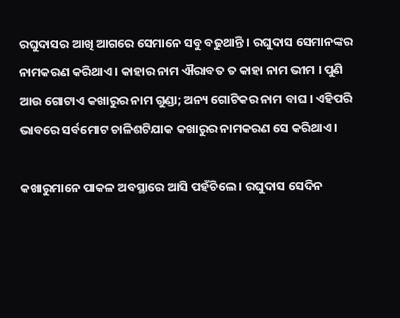ରଘୁଦାସର ଆଖି ଆଗରେ ସେମାନେ ସବୁ ବଢୁଥାନ୍ତି । ରଘୁଦାସ ସେମାନଙ୍କର ନାମକରଣ କରିଥାଏ । କାହାର ନାମ ଐରାବତ ତ କାହା ନାମ ଭୀମ । ପୁଣି ଆଉ ଗୋଟାଏ କଖାରୁର ନାମ ଗୁଣ୍ଡା; ଅନ୍ୟ ଗୋଟିକର ନାମ ବାଘ । ଏହିପରି ଭାବରେ ସର୍ବମୋଟ ଚାଳିଶଟିଯାକ କଖାରୁର ନାମକରଣ ସେ କରିଥାଏ ।

କଖାରୁମାନେ ପାକଳ ଅବସ୍ଥାରେ ଆସି ପହଁଚିଲେ । ରଘୁଦାସ ସେଦିନ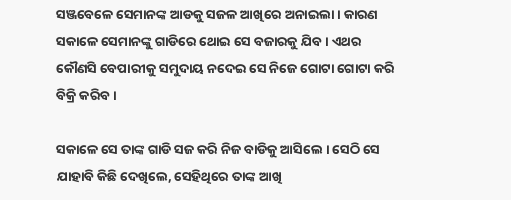ସଞ୍ଜବେଳେ ସେମାନଙ୍କ ଆଡକୁ ସଜଳ ଆଖିରେ ଅନାଇଲା । କାରଣ ସକାଳେ ସେମାନଙ୍କୁ ଗାଡିରେ ଥୋଇ ସେ ବଜାରକୁ ଯିବ । ଏଥର କୌଣସି ବେପାରୀକୁ ସମୁଦାୟ ନଦେଇ ସେ ନିଜେ ଗୋଟା ଗୋଟା କରି ବିକ୍ରି କରିବ ।

ସକାଳେ ସେ ତାଙ୍କ ଗାଡି ସଜ କରି ନିଜ ବାଡିକୁ ଆସିଲେ । ସେଠି ସେ ଯାହାବି କିଛି ଦେଖିଲେ, ସେହିଥିରେ ତାଙ୍କ ଆଖି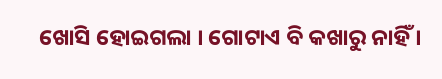ଖୋସି ହୋଇଗଲା । ଗୋଟାଏ ବି କଖାରୁ ନାହିଁ ।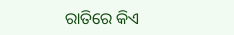ରାତିରେ କିଏ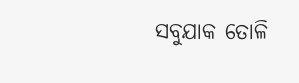ସବୁଯାକ ତୋଳି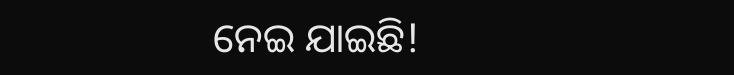ନେଇ ଯାଇଛି!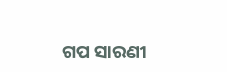ଗପ ସାରଣୀ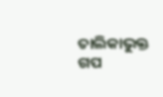ତାଲିକାଭୁକ୍ତ ଗପ